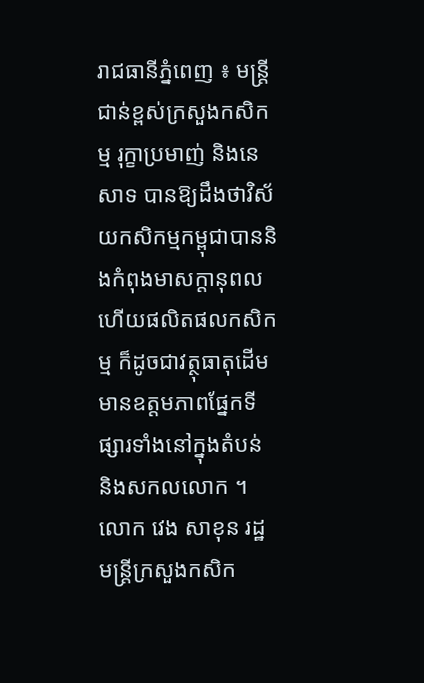រាជធានីភ្នំពេញ ៖ មន្ត្រីជាន់ខ្ពស់ក្រសួងកសិកម្ម រុក្ខាប្រមាញ់ និងនេសាទ បានឱ្យដឹងថាវិស័យកសិកម្មកម្ពុជាបាននិងកំពុងមាសក្តានុពល ហើយផលិតផលកសិកម្ម ក៏ដូចជាវត្ថុធាតុដើមមានឧត្តមភាពផ្នែកទីផ្សារទាំងនៅក្នុងតំបន់ និងសកលលោក ។
លោក វេង សាខុន រដ្ឋមន្ត្រីក្រសួងកសិក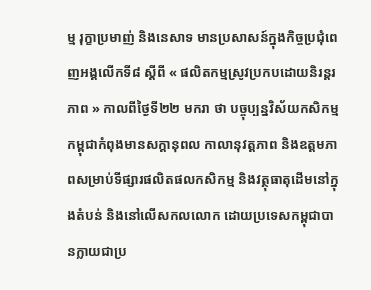ម្ម រុក្ខាប្រមាញ់ និងនេសាទ មានប្រសាសន៍ក្នុងកិច្ចប្រជុំពេញអង្គលើកទី៨ ស្តីពី « ផលិតកម្មស្រូវប្រកបដោយនិរន្តរភាព » កាលពីថ្ងៃទី២២ មករា ថា បច្ចុប្បន្នវិស័យកសិកម្មកម្ពុជាកំពុងមានសក្តានុពល កាលានុវត្តភាព និងឧត្តមភាពសម្រាប់ទីផ្សារផលិតផលកសិកម្ម និងវត្ថុធាតុដើមនៅក្នុងតំបន់ និងនៅលើសកលលោក ដោយប្រទេសកម្ពុជាបានក្លាយជាប្រ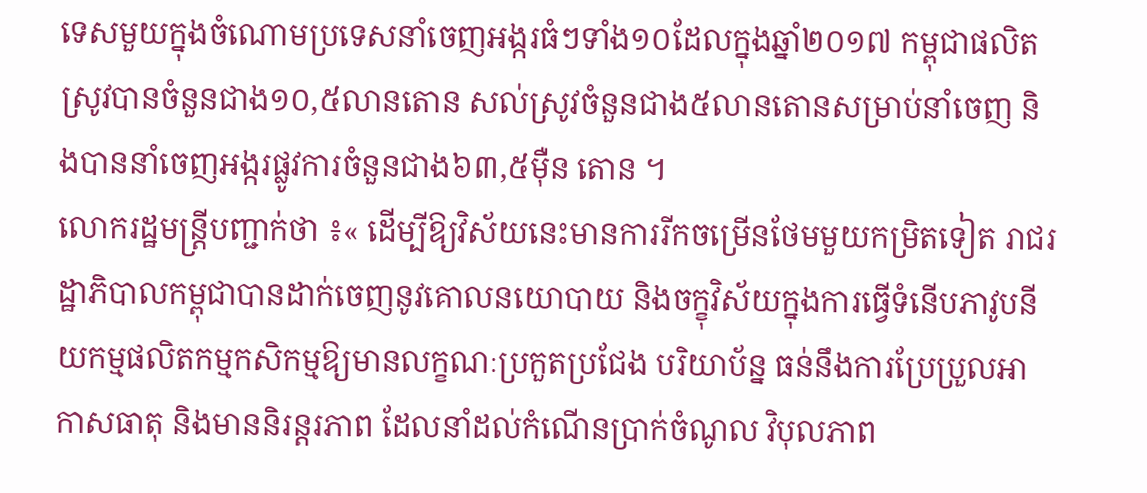ទេសមួយក្នុងចំណោមប្រទេសនាំចេញអង្ករធំៗទាំង១០ដែលក្នុងឆ្នាំ២០១៧ កម្ពុជាផលិតស្រូវបានចំនួនជាង១០,៥លានតោន សល់ស្រូវចំនួនជាង៥លានតោនសម្រាប់នាំចេញ និងបាននាំចេញអង្ករផ្លូវការចំនួនជាង៦៣,៥ម៉ឺន តោន ។
លោករដ្ឋមន្ត្រីបញ្ជាក់ថា ៖« ដើម្បីឱ្យវិស័យនេះមានការរីកចម្រើនថែមមួយកម្រិតទៀត រាជរដ្ឋាភិបាលកម្ពុជាបានដាក់ចេញនូវគោលនយោបាយ និងចក្ខុវិស័យក្នុងការធ្វើទំនើបភាវូបនីយកម្មផលិតកម្មកសិកម្មឱ្យមានលក្ខណៈប្រកួតប្រជែង បរិយាប័ន្ន ធន់នឹងការប្រែប្រួលអាកាសធាតុ និងមាននិរន្តរភាព ដែលនាំដល់កំណើនប្រាក់ចំណូល វិបុលភាព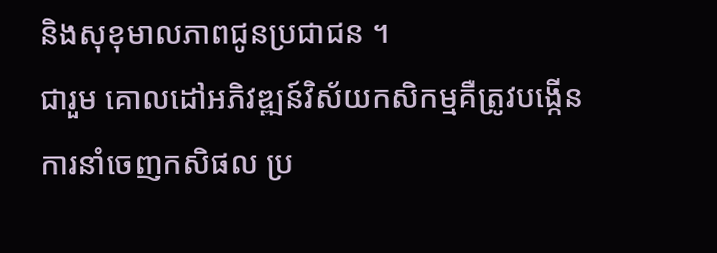និងសុខុមាលភាពជូនប្រជាជន ។
ជារួម គោលដៅអភិវឌ្ឍន៍វិស័យកសិកម្មគឺត្រូវបង្កើនការនាំចេញកសិផល ប្រ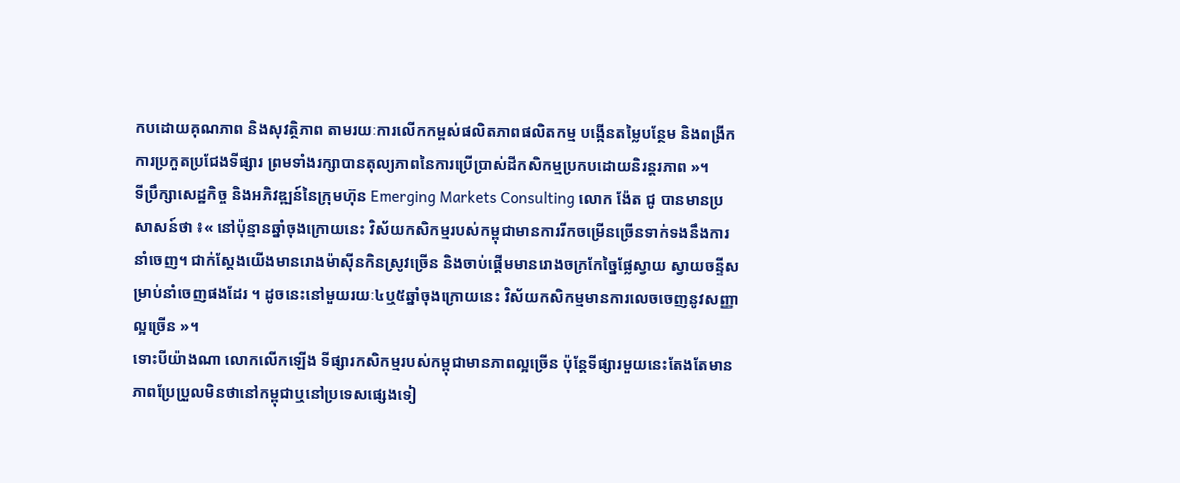កបដោយគុណភាព និងសុវត្ថិភាព តាមរយៈការលើកកម្ពស់ផលិតភាពផលិតកម្ម បង្កើនតម្លៃបន្ថែម និងពង្រីកការប្រកួតប្រជែងទីផ្សារ ព្រមទាំងរក្សាបានតុល្យភាពនៃការប្រើប្រាស់ដីកសិកម្មប្រកបដោយនិរន្តរភាព »។
ទីប្រឹក្សាសេដ្ឋកិច្ច និងអភិវឌ្ឍន៍នៃក្រុមហ៊ុន Emerging Markets Consulting លោក ង៉ែត ជូ បានមានប្រសាសន៍ថា ៖« នៅប៉ុន្មានឆ្នាំចុងក្រោយនេះ វិស័យកសិកម្មរបស់កម្ពុជាមានការរីកចម្រើនច្រើនទាក់ទងនឹងការនាំចេញ។ ជាក់ស្ដែងយើងមានរោងម៉ាស៊ីនកិនស្រូវច្រើន និងចាប់ផ្តើមមានរោងចក្រកែច្នៃផ្លែស្វាយ ស្វាយចន្ទីសម្រាប់នាំចេញផងដែរ ។ ដូចនេះនៅមួយរយៈ៤ឬ៥ឆ្នាំចុងក្រោយនេះ វិស័យកសិកម្មមានការលេចចេញនូវសញ្ញាល្អច្រើន »។
ទោះបីយ៉ាងណា លោកលើកឡើង ទីផ្សារកសិកម្មរបស់កម្ពុជាមានភាពល្អច្រើន ប៉ុន្តែទីផ្សារមួយនេះតែងតែមានភាពប្រែប្រួលមិនថានៅកម្ពុជាឬនៅប្រទេសផ្សេងទៀ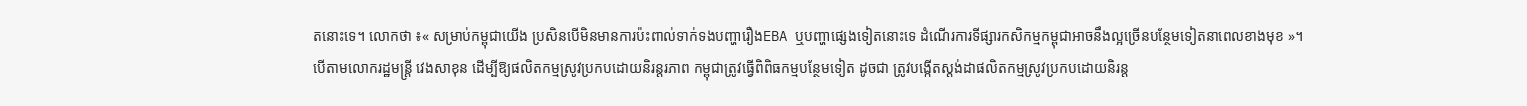តនោះទេ។ លោកថា ៖« សម្រាប់កម្ពុជាយើង ប្រសិនបើមិនមានការប៉ះពាល់ទាក់ទងបញ្ហារឿងEBA ឬបញ្ហាផ្សេងទៀតនោះទេ ដំណើរការទីផ្សារកសិកម្មកម្ពុជាអាចនឹងល្អច្រើនបន្ថែមទៀតនាពេលខាងមុខ »។
បើតាមលោករដ្ឋមន្ត្រី វេងសាខុន ដើម្បីឱ្យផលិតកម្មស្រូវប្រកបដោយនិរន្ដរភាព កម្ពុជាត្រូវធ្វើពិពិធកម្មបន្ថែមទៀត ដូចជា ត្រូវបង្កើតស្តង់ដាផលិតកម្មស្រូវប្រកបដោយនិរន្ត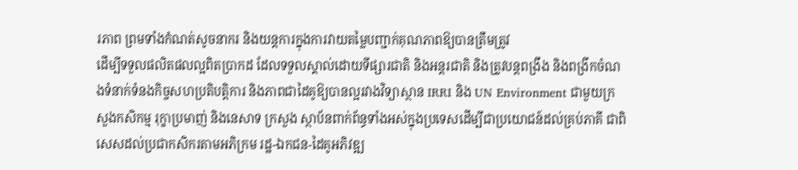រភាព ព្រមទាំងកំណត់សូចនាករ និងយន្តការក្នុងការវាយតម្លៃបញ្ជាក់គុណភាពឱ្យបានត្រឹមត្រូវ
ដើម្បីទទួលផលិតផលល្អពិតប្រាកដ ដែលទទួលស្គាល់ដោយទីផ្សារជាតិ និងអន្តរជាតិ និងត្រូវបន្តពង្រឹង និងពង្រីកចំណងទំនាក់ទំនងកិច្ចសហប្រតិបត្តិការ និងភាពជាដៃគូឱ្យបានល្អរវាងវិទ្យាស្ថាន IRRI និង UN Environment ជាមួយក្រសួងកសិកម្ម រុក្ខាប្រមាញ់ និងនេសាទ ក្រសួង ស្ថាប័នពាក់ព័ន្ធទាំងអស់ក្នុងប្រទេសដើម្បីជាប្រយោជន៍ដល់គ្រប់ភាគី ជាពិសេសដល់ប្រជាកសិករតាមអភិក្រម រដ្ឋ-ឯកជន-ដៃគូអភិវឌ្ឍ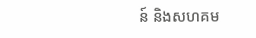ន៍ និងសហគម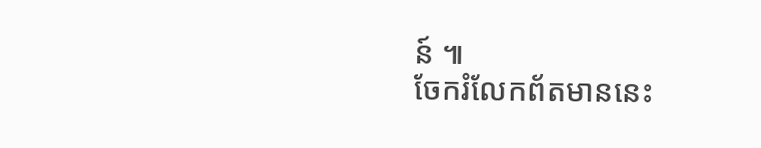ន៍ ៕
ចែករំលែកព័តមាននេះ